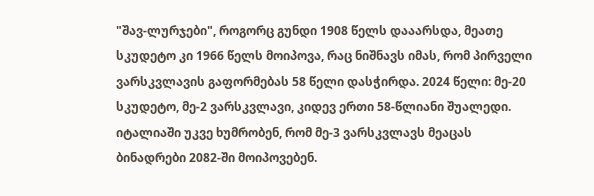"შავ-ლურჯები", როგორც გუნდი 1908 წელს დააარსდა, მეათე სკუდეტო კი 1966 წელს მოიპოვა, რაც ნიშნავს იმას, რომ პირველი ვარსკვლავის გაფორმებას 58 წელი დასჭირდა. 2024 წელი: მე-20 სკუდეტო, მე-2 ვარსკვლავი, კიდევ ერთი 58-წლიანი შუალედი. იტალიაში უკვე ხუმრობენ, რომ მე-3 ვარსკვლავს მეაცას ბინადრები 2082-ში მოიპოვებენ.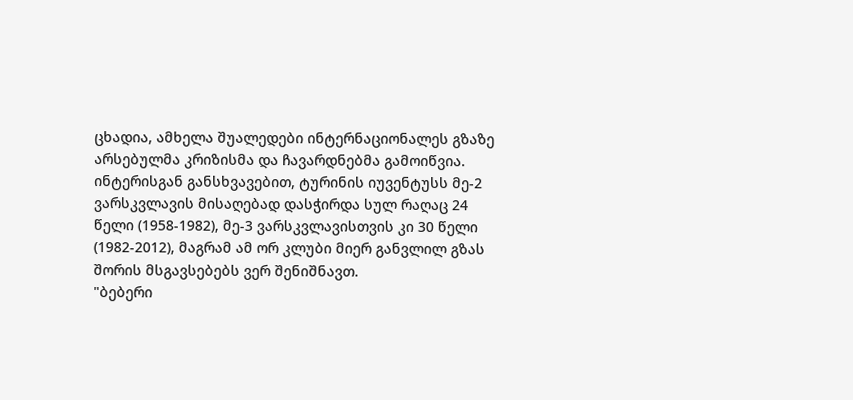ცხადია, ამხელა შუალედები ინტერნაციონალეს გზაზე არსებულმა კრიზისმა და ჩავარდნებმა გამოიწვია. ინტერისგან განსხვავებით, ტურინის იუვენტუსს მე-2 ვარსკვლავის მისაღებად დასჭირდა სულ რაღაც 24 წელი (1958-1982), მე-3 ვარსკვლავისთვის კი 30 წელი (1982-2012), მაგრამ ამ ორ კლუბი მიერ განვლილ გზას შორის მსგავსებებს ვერ შენიშნავთ.
"ბებერი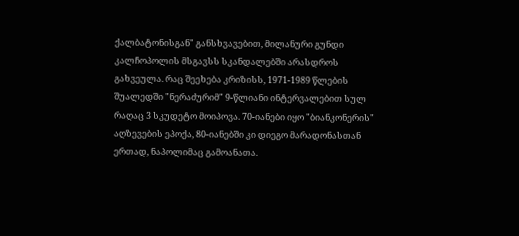ქალბატონისგან" განსხვავებით, მილანური გუნდი კალჩოპოლის მსგავსს სკანდალებში არასდროს გახვეულა. რაც შეეხება კრიზისს, 1971-1989 წლების შუალედში "ნერაძურიმ" 9-წლიანი ინტერვალებით სულ რაღაც 3 სკუდეტო მოიპოვა. 70-იანები იყო "ბიანკონერის" აღზევების ეპოქა, 80-იანებში კი დიეგო მარადონასთან ერთად, ნაპოლიმაც გამოანათა.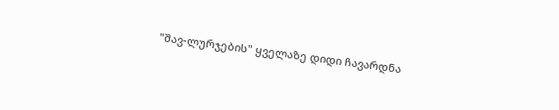"შავ-ლურჯების" ყველაზე დიდი ჩავარდნა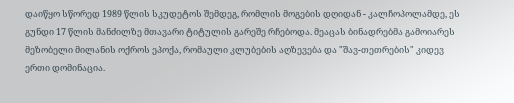დაიწყო სწორედ 1989 წლის სკუდეტოს შემდეგ, რომლის მოგების დღიდან - კალჩოპოლამდე, ეს გუნდი 17 წლის მანძილზე მთავარი ტიტულის გარეშე რჩებოდა. მეაცას ბინადრებმა გამოიარეს მეზობელი მილანის ოქროს ეპოქა, რომაული კლუბების აღზევება და "შავ-თეთრების" კიდევ ერთი დომინაცია.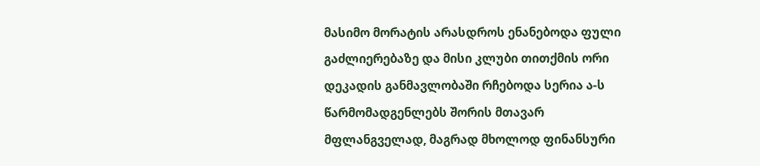მასიმო მორატის არასდროს ენანებოდა ფული გაძლიერებაზე და მისი კლუბი თითქმის ორი დეკადის განმავლობაში რჩებოდა სერია ა-ს წარმომადგენლებს შორის მთავარ მფლანგველად, მაგრად მხოლოდ ფინანსური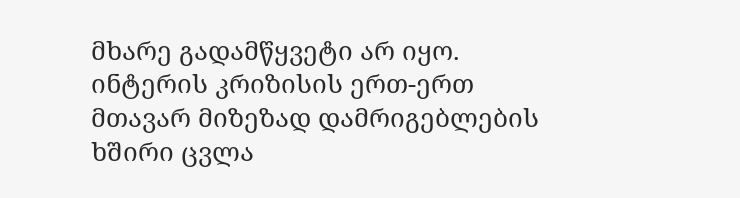მხარე გადამწყვეტი არ იყო. ინტერის კრიზისის ერთ-ერთ მთავარ მიზეზად დამრიგებლების ხშირი ცვლა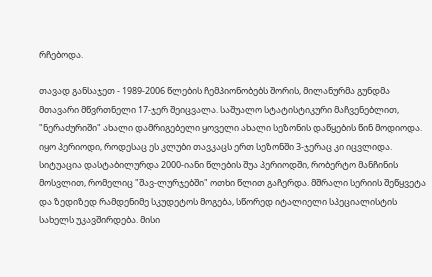რჩებოდა.

თავად განსაჯეთ - 1989-2006 წლების ჩემპიონობებს შორის, მილანურმა გუნდმა მთავარი მწვრთნელი 17-ჯერ შეიცვალა. საშუალო სტატისტიკური მაჩვენებლით, "ნერაძურიში" ახალი დამრიგებელი ყოველი ახალი სეზონის დაწყების წინ მოდიოდა. იყო პერიოდი, როდესაც ეს კლუბი თავკაცს ერთ სეზონში 3-ჯერაც კი იცვლიდა.
სიტუაცია დასტაბილურდა 2000-იანი წლების შუა პერიოდში, რობერტო მანჩინის მოსვლით, რომელიც "შავ-ლურჯებში" ოთხი წლით გაჩერდა. მშრალი სერიის შეწყვეტა და ზედიზედ რამდენიმე სკუდეტოს მოგება, სწორედ იტალიელი სპეციალისტის სახელს უკავშირდება. მისი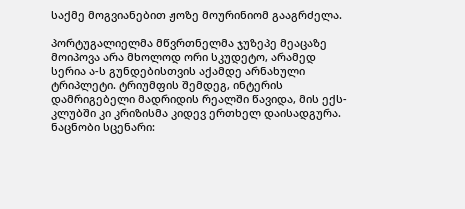საქმე მოგვიანებით ჟოზე მოურინიომ გააგრძელა.

პორტუგალიელმა მწვრთნელმა ჯუზეპე მეაცაზე მოიპოვა არა მხოლოდ ორი სკუდეტო, არამედ სერია ა-ს გუნდებისთვის აქამდე არნახული ტრიპლეტი. ტრიუმფის შემდეგ, ინტერის დამრიგებელი მადრიდის რეალში წავიდა, მის ექს-კლუბში კი კრიზისმა კიდევ ერთხელ დაისადგურა. ნაცნობი სცენარი: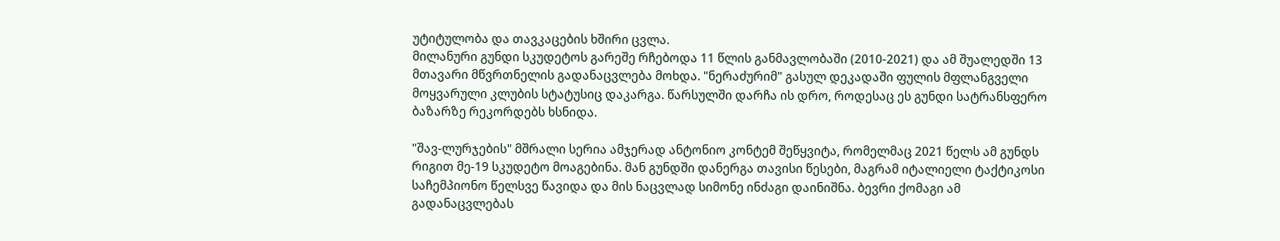უტიტულობა და თავკაცების ხშირი ცვლა.
მილანური გუნდი სკუდეტოს გარეშე რჩებოდა 11 წლის განმავლობაში (2010-2021) და ამ შუალედში 13 მთავარი მწვრთნელის გადანაცვლება მოხდა. "ნერაძურიმ" გასულ დეკადაში ფულის მფლანგველი მოყვარული კლუბის სტატუსიც დაკარგა. წარსულში დარჩა ის დრო, როდესაც ეს გუნდი სატრანსფერო ბაზარზე რეკორდებს ხსნიდა.

"შავ-ლურჯების" მშრალი სერია ამჯერად ანტონიო კონტემ შეწყვიტა, რომელმაც 2021 წელს ამ გუნდს რიგით მე-19 სკუდეტო მოაგებინა. მან გუნდში დანერგა თავისი წესები, მაგრამ იტალიელი ტაქტიკოსი საჩემპიონო წელსვე წავიდა და მის ნაცვლად სიმონე ინძაგი დაინიშნა. ბევრი ქომაგი ამ გადანაცვლებას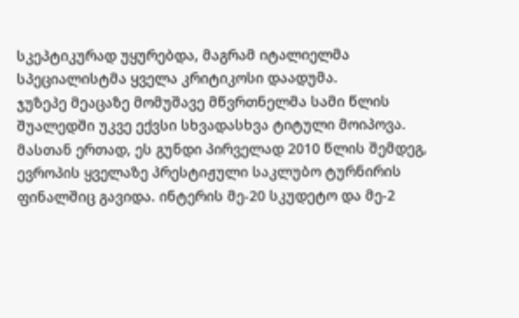სკეპტიკურად უყურებდა, მაგრამ იტალიელმა სპეციალისტმა ყველა კრიტიკოსი დაადუმა.
ჯუზეპე მეაცაზე მომუშავე მწვრთნელმა სამი წლის შუალედში უკვე ექვსი სხვადასხვა ტიტული მოიპოვა. მასთან ერთად, ეს გუნდი პირველად 2010 წლის შემდეგ, ევროპის ყველაზე პრესტიჟული საკლუბო ტურნირის ფინალშიც გავიდა. ინტერის მე-20 სკუდეტო და მე-2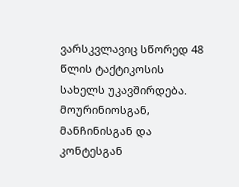ვარსკვლავიც სწორედ 48 წლის ტაქტიკოსის სახელს უკავშირდება.
მოურინიოსგან, მანჩინისგან და კონტესგან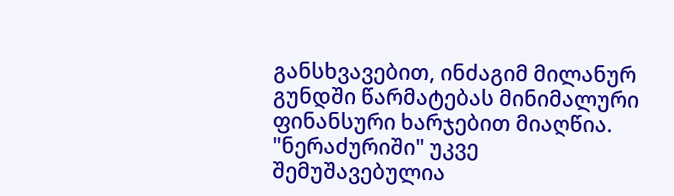განსხვავებით, ინძაგიმ მილანურ გუნდში წარმატებას მინიმალური ფინანსური ხარჯებით მიაღწია. "ნერაძურიში" უკვე შემუშავებულია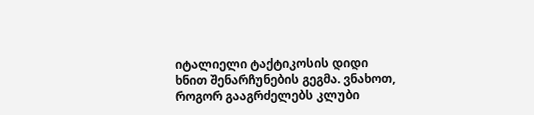იტალიელი ტაქტიკოსის დიდი ხნით შენარჩუნების გეგმა. ვნახოთ, როგორ გააგრძელებს კლუბი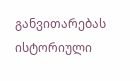განვითარებას ისტორიული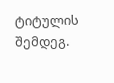ტიტულის შემდეგ.